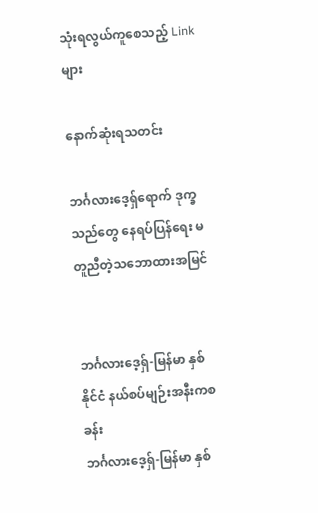သုံးရလွယ်ကူစေသည့် Link များ

နောက်ဆုံးရသတင်း

ဘင်္ဂလားဒေ့ရှ်ရောက် ဒုက္ခသည်တွေ နေရပ်ပြန်ရေး မတူညီတဲ့သဘောထားအမြင်


ဘင်္ဂလားဒေ့ရှ်-မြန်မာ နှစ်နိုင်ငံ နယ်စပ်မျဉ်းအနီးကစခန်း
ဘင်္ဂလားဒေ့ရှ်-မြန်မာ နှစ်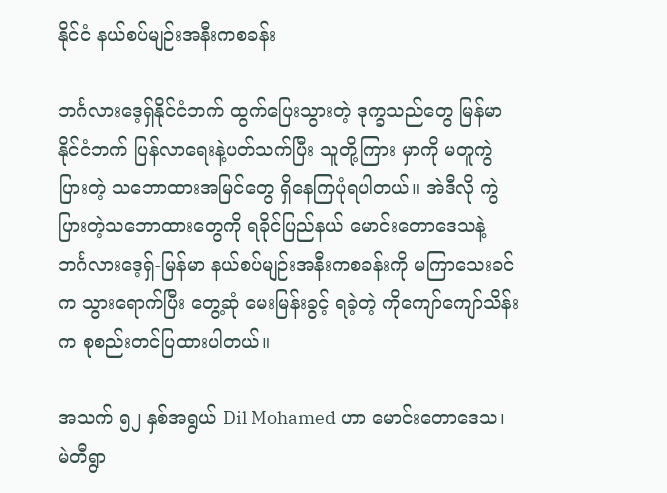နိုင်ငံ နယ်စပ်မျဉ်းအနီးကစခန်း

ဘင်္ဂလားဒေ့ရှ်နိုင်ငံဘက် ထွက်ပြေးသွားတဲ့ ဒုက္ခသည်တွေ မြန်မာနိုင်ငံဘက် ပြန်လာရေးနဲ့ပတ်သက်ပြီး သူတို့ကြား မှာကို မတူကွဲပြားတဲ့ သဘောထားအမြင်တွေ ရှိနေကြပုံရပါတယ်။ အဲဒီလို ကွဲပြားတဲ့သဘောထားတွေကို ရခိုင်ပြည်နယ် မောင်းတောဒေသနဲ့ ဘင်္ဂလားဒေ့ရှ်-မြန်မာ နယ်စပ်မျဉ်းအနီးကစခန်းကို မကြာသေးခင်က သွားရောက်ပြီး တွေ့ဆုံ မေးမြန်းခွင့် ရခဲ့တဲ့ ကိုကျော်ကျော်သိန်းက စုစည်းတင်ပြထားပါတယ်။

အသက် ၅၂ နှစ်အရွယ် Dil Mohamed ဟာ မောင်းတောဒေသ၊ မဲတီရွာ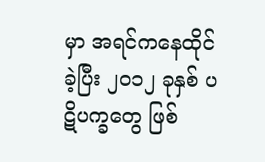မှာ အရင်ကနေထိုင်ခဲ့ပြီး ၂၀၁၂ ခုနှစ် ပဋိပက္ခတွေ ဖြစ်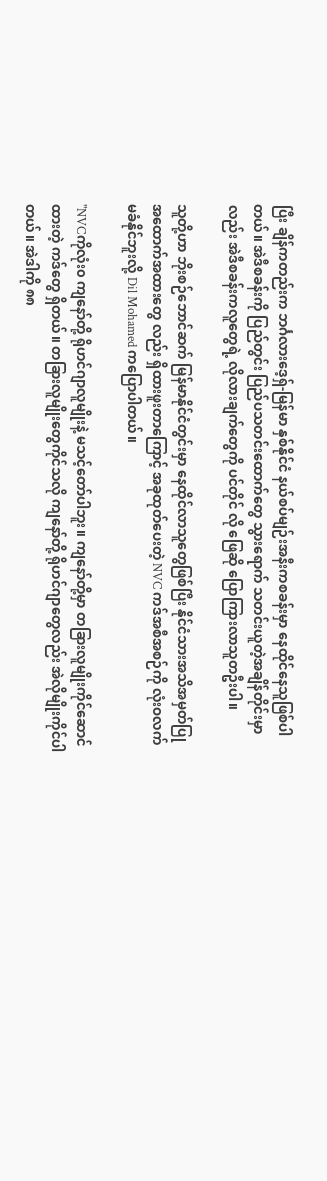ပြီး ချိန်ကတည်းက ဘင်္ဂလားဒေ့ရှ်-မြန်မာ နှစ်နိုင်ငံ နယ်စပ်မျဉ်းအနီးကစခန်းမှာ နေထိုင်နေသူဖြစ်ပါတယ်။ အဲဒီစခန်းကို ပြည်တွင်း ပြည်ပသတင်းထောက်တွေ သွားရောက် သတင်းယူတဲ့အချိန်တိုင်းမှာလည်း အဲဒီစခန်းကလူတွေရဲ့ လိုလားချက်တွေကို ပင်တိုင် လို ဖြေဆို ပြောကြားလာသူတဦးပါ။

သူတို့ဟာ ဘိုးစဉ်ဘောင်ဆက် မြန်မာနိုင်ငံတွင်းမှာ နေထိုင်လာသူတွေဖြစ်ပြီး နိုင်ငံသားအသိအမှတ်ပြု အထောက်အထားတွေ လည်း ရှိထားဖူးတာကြောင့် အခုထုတ်ပေးတဲ့ NVC ကဒ်အစီအစဉ်ကို လုံးဝလက်မခံနိုင်ဘူးလို့ Dil Mohamed ကပြောပါတယ်။

"NVCကိုလုံး၀ ကျနော်တို့ ရိုဟင်ဂျာလူမျိုးနဲ့ မသင့်တော်ပါဘူး။ ကျနော်တို့မှာ တခြားလူမျိုးကိုင်ဆောင်ထားတဲ့ ကဒ်တွေ ရှိတယ်။ တခြားလူမျိုးတွေကိုင်သလို ကျနော်တို့ ရိုဟင်ဂျာတွေလည်း အဲလိုမျိုးကိုင်ပါတယ်။ အဲဒါကို ၈၈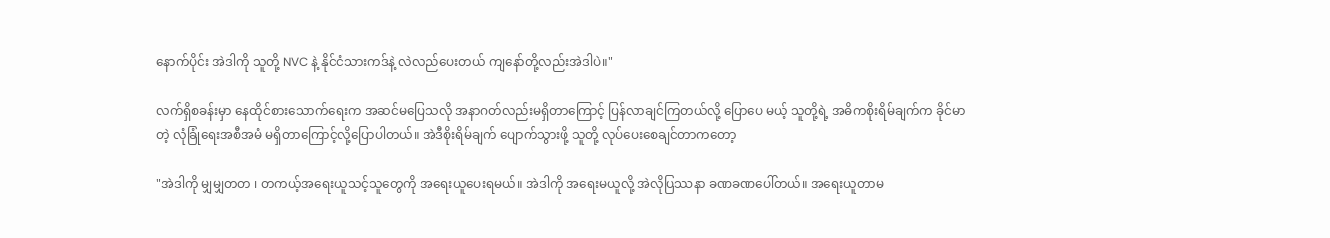နောက်ပိုင်း အဲဒါကို သူတို့ NVC နဲ့ နိုင်ငံသားကဒ်နဲ့ လဲလည်ပေးတယ် ကျနော်တို့လည်းအဲဒါပဲ။"

လက်ရှိစခန်းမှာ နေထိုင်စားသောက်ရေးက အဆင်မပြေသလို အနာဂတ်လည်းမရှိတာကြောင့် ပြန်လာချင်ကြတယ်လို့ ပြောပေ မယ့် သူတို့ရဲ့ အဓိကစိုးရိမ်ချက်က ခိုင်မာတဲ့ လုံခြုံရေးအစီအမံ မရှိတာကြောင့်လို့ပြောပါတယ်။ အဲဒီစိုးရိမ်ချက် ပျောက်သွားဖို့ သူတို့ လုပ်ပေးစေချင်တာကတော့

"အဲဒါကို မျှမျှတတ ၊ တကယ့်အရေးယူသင့်သူတွေကို အရေးယူပေးရမယ်။ အဲဒါကို အရေးမယူလို့ အဲလိုပြဿနာ ခဏခဏပေါ်တယ်။ အရေးယူတာမ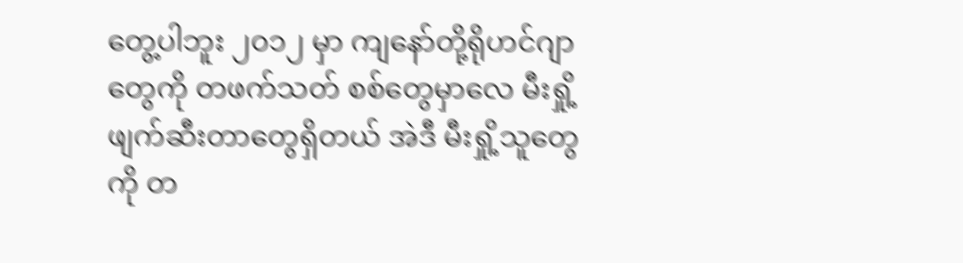တွေ့ပါဘူး ၂၀၁၂ မှာ ကျနော်တို့ရိုဟင်ဂျာတွေကို တဖက်သတ် စစ်တွေမှာလေ မီးရှို့ဖျက်ဆီးတာတွေရှိတယ် အဲဒီ မီးရှို့သူတွေကို တ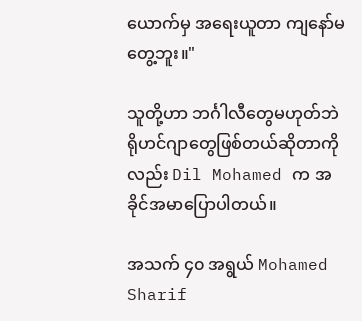ယောက်မှ အရေးယူတာ ကျနော်မတွေ့ဘူး။"

သူတို့ဟာ ဘင်္ဂါလီတွေမဟုတ်ဘဲ ရိုဟင်ဂျာတွေဖြစ်တယ်ဆိုတာကိုလည်း Dil Mohamed က အခိုင်အမာပြောပါတယ်။

အသက် ၄၀ အရွယ် Mohamed Sharif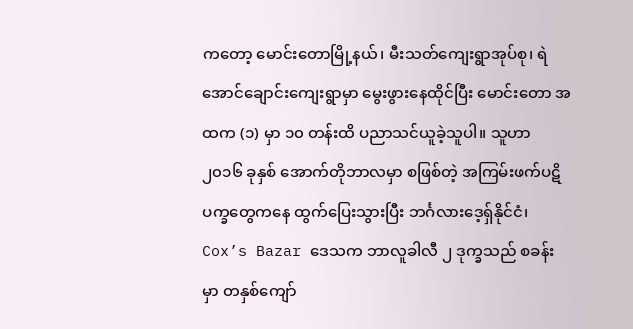ကတော့ မောင်းတောမြို့နယ်၊ မီးသတ်ကျေးရွာအုပ်စု၊ ရဲအောင်ချောင်းကျေးရွာမှာ မွေးဖွားနေထိုင်ပြီး မောင်းတော အထက (၁) မှာ ၁၀ တန်းထိ ပညာသင်ယူခဲ့သူပါ။ သူဟာ ၂၀၁၆ ခုနှစ် အောက်တိုဘာလမှာ စဖြစ်တဲ့ အကြမ်းဖက်ပဋိပက္ခတွေကနေ ထွက်ပြေးသွားပြီး ဘင်္ဂလားဒေ့ရှ်နိုင်ငံ၊ Cox’s Bazar ဒေသက ဘာလူခါလီ ၂ ဒုက္ခသည် စခန်းမှာ တနှစ်ကျော်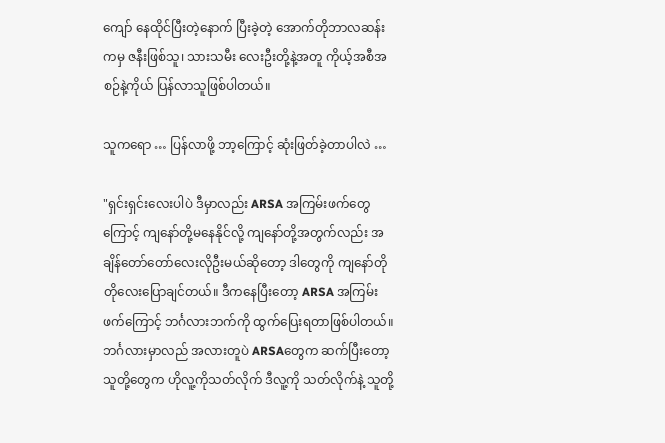ကျော် နေထိုင်ပြီးတဲ့နောက် ပြီးခဲ့တဲ့ အောက်တိုဘာလဆန်းကမှ ဇနီးဖြစ်သူ၊ သားသမီး လေးဦးတို့နဲ့အတူ ကိုယ့်အစီအစဉ်နဲ့ကိုယ် ပြန်လာသူဖြစ်ပါတယ်။

သူကရော … ပြန်လာဖို့ ဘာ့ကြောင့် ဆုံးဖြတ်ခဲ့တာပါလဲ …

"ရှင်းရှင်းလေးပါပဲ ဒီမှာလည်း ARSA အကြမ်းဖက်တွေကြောင့် ကျနော်တို့မနေနိုင်လို့ ကျနော်တို့အတွက်လည်း အချိန်တော်တော်လေးလိုဦးမယ်ဆိုတော့ ဒါတွေကို ကျနော်တိုတိုလေးပြောချင်တယ်။ ဒီကနေပြီးတော့ ARSA အကြမ်းဖက်ကြောင့် ဘင်္ဂလားဘက်ကို ထွက်ပြေးရတာဖြစ်ပါတယ်။ ဘင်္ဂလားမှာလည် အလားတူပဲ ARSAတွေက ဆက်ပြီးတော့ သူတို့တွေက ဟိုလူ့ကိုသတ်လိုက် ဒီလူ့ကို သတ်လိုက်နဲ့ သူတို့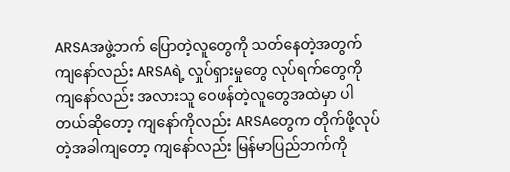ARSAအဖွဲ့ဘက် ပြောတဲ့လူတွေကို သတ်နေတဲ့အတွက် ကျနော်လည်း ARSAရဲ့ လှုပ်ရှားမှုတွေ လုပ်ရက်တွေကို ကျနော်လည်း အလားသူ ဝေဖန်တဲ့လူတွေအထဲမှာ ပါတယ်ဆိုတော့ ကျနော်ကိုလည်း ARSAတွေက တိုက်ဖို့လုပ်တဲ့အခါကျတော့ ကျနော်လည်း မြန်မာပြည်ဘက်ကို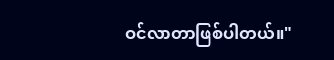ဝင်လာတာဖြစ်ပါတယ်။"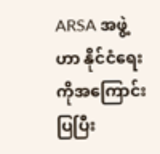ARSA အဖွဲ့ဟာ နိုင်ငံရေးကိုအကြောင်းပြပြီး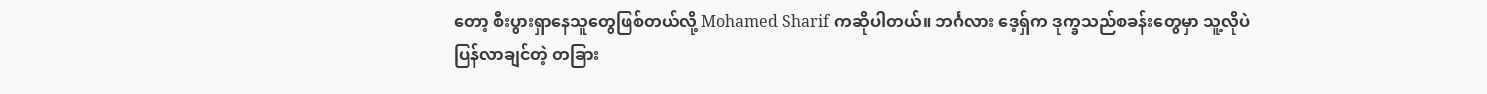တော့ စီးပွားရှာနေသူတွေဖြစ်တယ်လို့ Mohamed Sharif ကဆိုပါတယ်။ ဘင်္ဂလား ဒေ့ရှ်က ဒုက္ခသည်စခန်းတွေမှာ သူ့လိုပဲ ပြန်လာချင်တဲ့ တခြား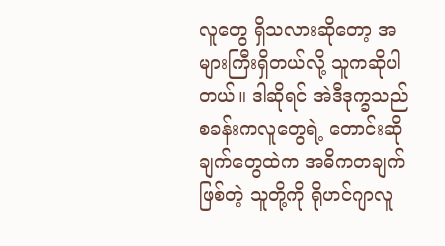လူတွေ ရှိသလားဆိုတော့ အများကြီးရှိတယ်လို့ သူကဆိုပါတယ်။ ဒါဆိုရင် အဲဒီဒုက္ခသည်စခန်းကလူတွေရဲ့ တောင်းဆိုချက်တွေထဲက အဓိကတချက်ဖြစ်တဲ့ သူတို့ကို ရိုဟင်ဂျာလူ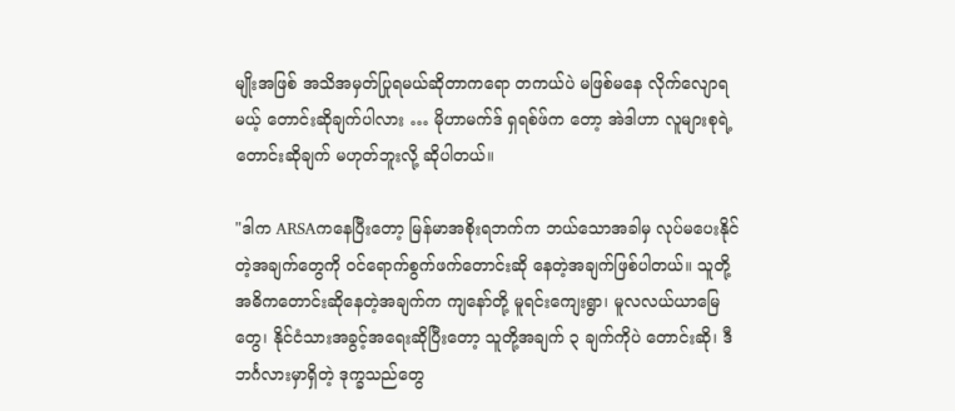မျိုးအဖြစ် အသိအမှတ်ပြုရမယ်ဆိုတာကရော တကယ်ပဲ မဖြစ်မနေ လိုက်လျောရမယ့် တောင်းဆိုချက်ပါလား … မိုဟာမက်ဒ် ရှရစ်ဖ်က တော့ အဲဒါဟာ လူများစုရဲ့တောင်းဆိုချက် မဟုတ်ဘူးလို့ ဆိုပါတယ်။

"ဒါက ARSAကနေပြီးတော့ မြန်မာအစိုးရဘက်က ဘယ်သောအခါမှ လုပ်မပေးနိုင်တဲ့အချက်တွေကို ဝင်ရောက်စွက်ဖက်တောင်းဆို နေတဲ့အချက်ဖြစ်ပါတယ်။ သူတို့အဓိကတောင်းဆိုနေတဲ့အချက်က ကျနော်တို့ မူရင်းကျေးရွာ၊ မူလလယ်ယာမြေတွေ၊ နိုင်ငံသားအခွင့်အရေးဆိုပြီးတော့ သူတို့အချက် ၃ ချက်ကိုပဲ တောင်းဆို၊ ဒီဘင်္ဂလားမှာရှိတဲ့ ဒုက္ခသည်တွေ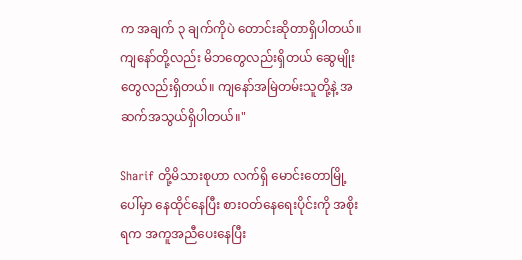က အချက် ၃ ချက်ကိုပဲ တောင်းဆိုတာရှိပါတယ်။ ကျနော်တို့လည်း မိဘတွေလည်းရှိတယ် ဆွေမျိုးတွေလည်းရှိတယ်။ ကျနော်အမြဲတမ်းသူတို့နဲ့ အဆက်အသွယ်ရှိပါတယ်။"

Sharif တို့မိသားစုဟာ လက်ရှိ မောင်းတောမြို့ပေါ်မှာ နေထိုင်နေပြီး စားဝတ်နေရေးပိုင်းကို အစိုးရက အကူအညီပေးနေပြီး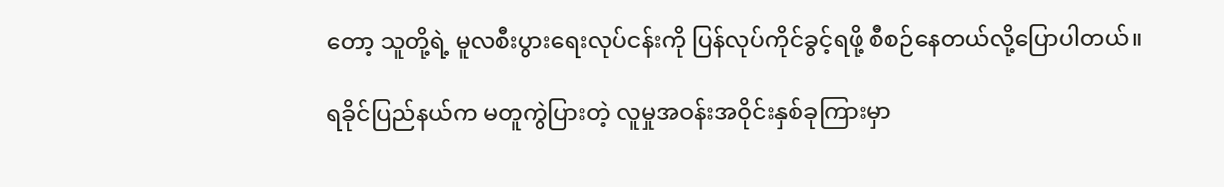တော့ သူတို့ရဲ့ မူလစီးပွားရေးလုပ်ငန်းကို ပြန်လုပ်ကိုင်ခွင့်ရဖို့ စီစဉ်နေတယ်လို့ပြောပါတယ်။

ရခိုင်ပြည်နယ်က မတူကွဲပြားတဲ့ လူမှုအဝန်းအဝိုင်းနှစ်ခုကြားမှာ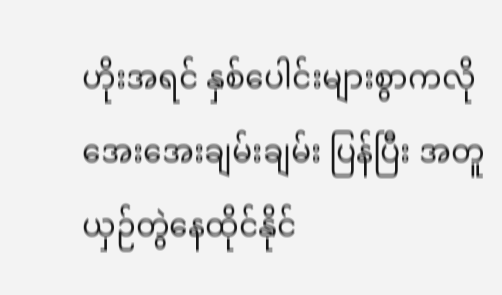ဟိုးအရင် နှစ်ပေါင်းများစွာကလို အေးအေးချမ်းချမ်း ပြန်ပြီး အတူ ယှဉ်တွဲနေထိုင်နိုင်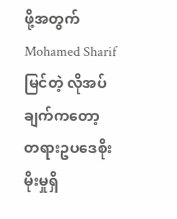ဖို့အတွက် Mohamed Sharif မြင်တဲ့ လိုအပ်ချက်ကတော့ တရားဥပဒေစိုးမိုးမှုရှိ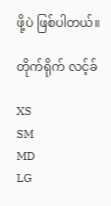ဖို့ပဲ ဖြစ်ပါတယ်။

တိုက်ရိုက် လင့်ခ်

XS
SM
MD
LG